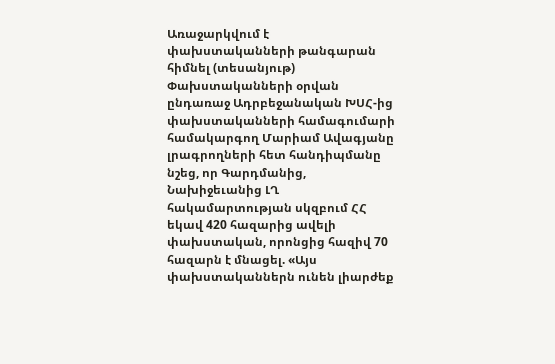Առաջարկվում է փախստականների թանգարան հիմնել (տեսանյութ)
Փախստականների օրվան ընդառաջ Ադրբեջանական ԽՍՀ-ից փախստականների համագումարի համակարգող Մարիամ Ավագյանը լրագրողների հետ հանդիպմանը նշեց, որ Գարդմանից, Նախիջեւանից ԼՂ հակամարտության սկզբում ՀՀ եկավ 420 հազարից ավելի փախստական, որոնցից հազիվ 70 հազարն է մնացել. «Այս փախստականներն ունեն լիարժեք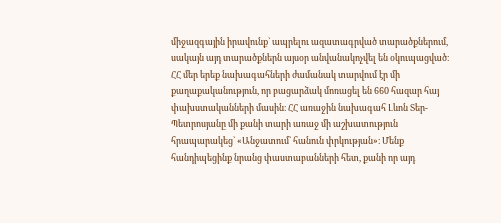միջազգային իրավունք` ապրելու ազատագրված տարածքներում, սակայն այդ տարածքներն այսօր անվանակոչվել են օկուպացված։ ՀՀ մեր երեք նախագահների ժամանակ տարվում էր մի քաղաքականություն, որ բացարձակ մոռացել են 660 հազար հայ փախստականների մասին։ ՀՀ առաջին նախագահ Լևոն Տեր-Պետրոսյանը մի քանի տարի առաջ մի աշխատություն հրապարակեց` «Անջատում` հանուն փրկության»։ Մենք հանդիպեցինք նրանց փաստաբանների հետ, քանի որ այդ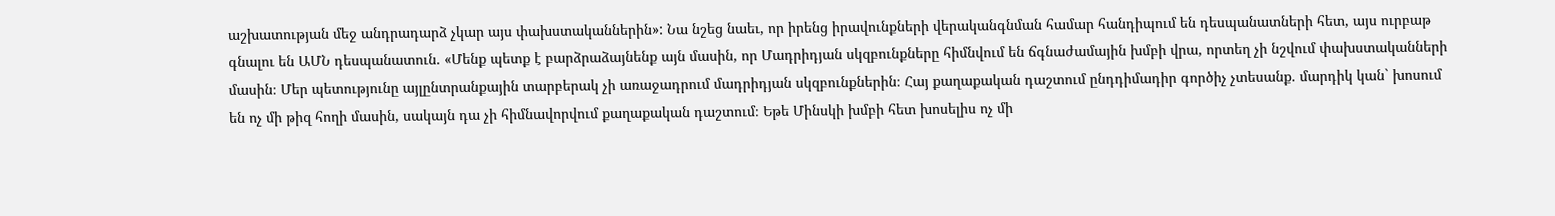աշխատության մեջ անդրադարձ չկար այս փախստականներին»: Նա նշեց նաեւ, որ իրենց իրավունքների վերականգնման համար հանդիպում են դեսպանատների հետ, այս ուրբաթ գնալու են ԱՄՆ դեսպանատուն. «Մենք պետք է բարձրաձայնենք այն մասին, որ Մադրիդյան սկզբունքները հիմնվում են ճգնաժամային խմբի վրա, որտեղ չի նշվում փախստականների մասին։ Մեր պետությունը այլընտրանքային տարբերակ չի առաջադրում մադրիդյան սկզբունքներին։ Հայ քաղաքական դաշտում ընդդիմադիր գործիչ չտեսանք. մարդիկ կան` խոսում են ոչ մի թիզ հողի մասին, սակայն դա չի հիմնավորվում քաղաքական դաշտում։ Եթե Մինսկի խմբի հետ խոսելիս ոչ մի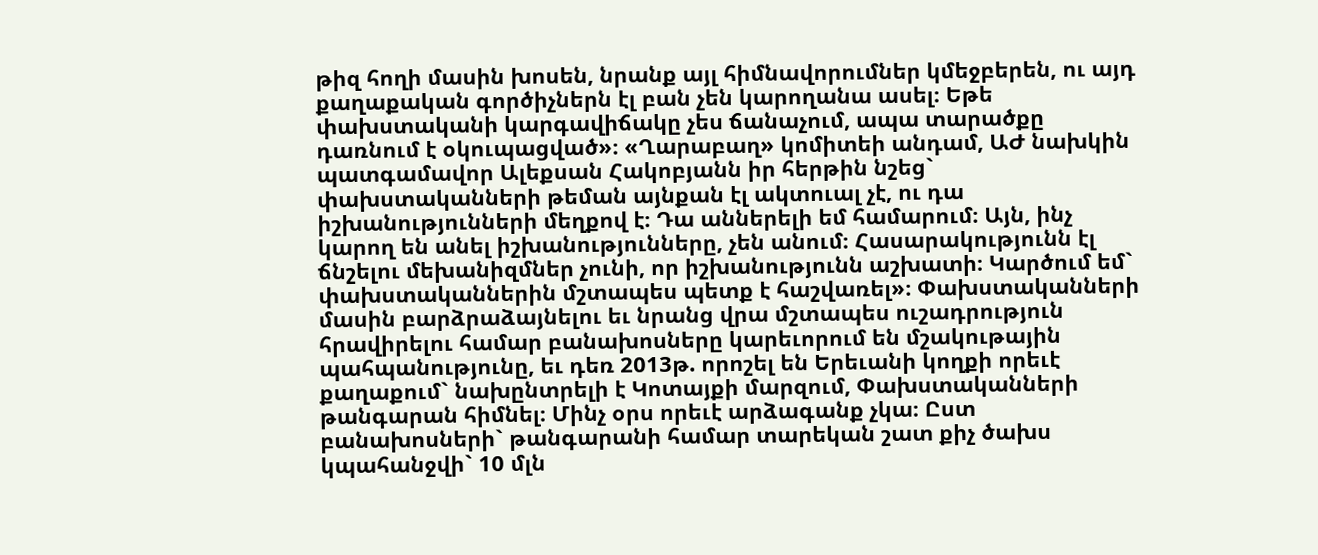թիզ հողի մասին խոսեն, նրանք այլ հիմնավորումներ կմեջբերեն, ու այդ քաղաքական գործիչներն էլ բան չեն կարողանա ասել։ Եթե փախստականի կարգավիճակը չես ճանաչում, ապա տարածքը դառնում է օկուպացված»։ «Ղարաբաղ» կոմիտեի անդամ, ԱԺ նախկին պատգամավոր Ալեքսան Հակոբյանն իր հերթին նշեց` փախստականների թեման այնքան էլ ակտուալ չէ, ու դա իշխանությունների մեղքով է։ Դա աններելի եմ համարում։ Այն, ինչ կարող են անել իշխանությունները, չեն անում։ Հասարակությունն էլ ճնշելու մեխանիզմներ չունի, որ իշխանությունն աշխատի։ Կարծում եմ` փախստականներին մշտապես պետք է հաշվառել»։ Փախստականների մասին բարձրաձայնելու եւ նրանց վրա մշտապես ուշադրություն հրավիրելու համար բանախոսները կարեւորում են մշակութային պահպանությունը, եւ դեռ 2013թ. որոշել են Երեւանի կողքի որեւէ քաղաքում` նախընտրելի է Կոտայքի մարզում, Փախստականների թանգարան հիմնել։ Մինչ օրս որեւէ արձագանք չկա։ Ըստ բանախոսների` թանգարանի համար տարեկան շատ քիչ ծախս կպահանջվի` 10 մլն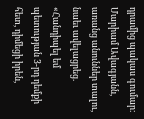դրամից պակաս գումար։ Մարիամ Ավագյանն, առանց անուններ տալու, նաեւ ավելացրեց. «Հանդիպել եմ պետության 3-րդ դեմքի հետ, դիմեցի իրեն,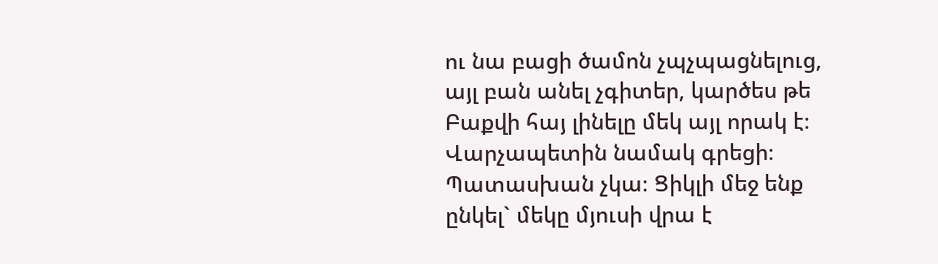ու նա բացի ծամոն չպչպացնելուց, այլ բան անել չգիտեր, կարծես թե Բաքվի հայ լինելը մեկ այլ որակ է։ Վարչապետին նամակ գրեցի։ Պատասխան չկա։ Ցիկլի մեջ ենք ընկել` մեկը մյուսի վրա է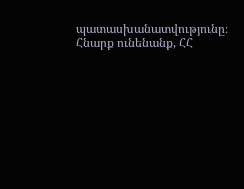պատասխանատվությունը։ Հնարք ունենանք, ՀՀ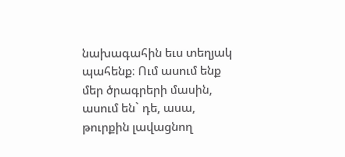նախագահին եւս տեղյակ պահենք։ Ում ասում ենք մեր ծրագրերի մասին, ասում են` դե, ասա, թուրքին լավացնող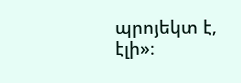պրոյեկտ է, էլի»։